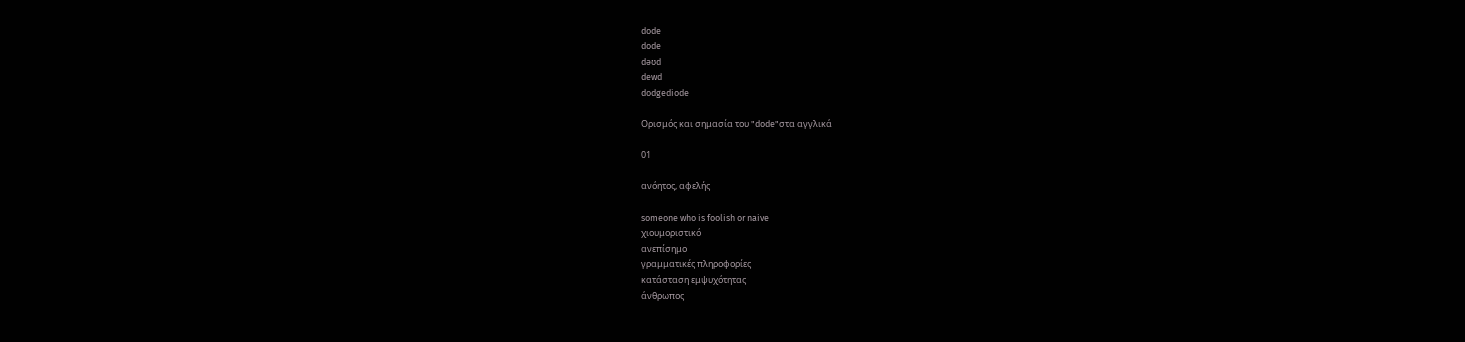dode
dode
dəʊd
dewd
dodgediode

Ορισμός και σημασία του "dode"στα αγγλικά

01

ανόητος, αφελής

someone who is foolish or naive
χιουμοριστικό
ανεπίσημο
γραμματικές πληροφορίες
κατάσταση εμψυχότητας
άνθρωπος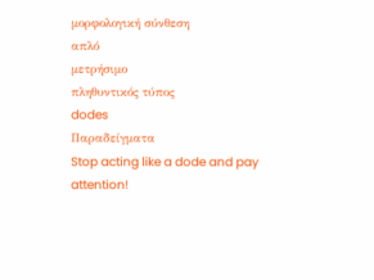μορφολογική σύνθεση
απλό
μετρήσιμο
πληθυντικός τύπος
dodes
Παραδείγματα
Stop acting like a dode and pay attention!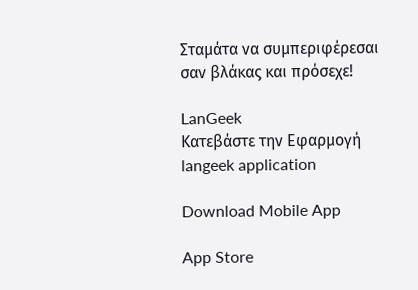Σταμάτα να συμπεριφέρεσαι σαν βλάκας και πρόσεχε!

LanGeek
Κατεβάστε την Εφαρμογή
langeek application

Download Mobile App

App Store